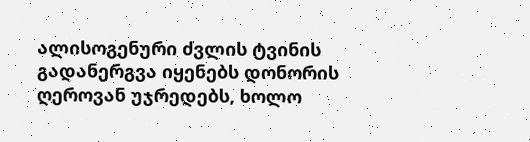ალისოგენური ძვლის ტვინის გადანერგვა იყენებს დონორის ღეროვან უჯრედებს, ხოლო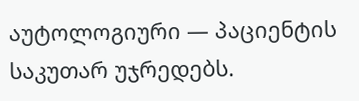აუტოლოგიური — პაციენტის საკუთარ უჯრედებს.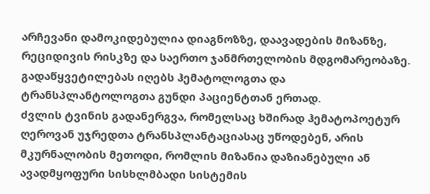არჩევანი დამოკიდებულია დიაგნოზზე, დაავადების მიზანზე, რეციდივის რისკზე და საერთო ჯანმრთელობის მდგომარეობაზე. გადაწყვეტილებას იღებს ჰემატოლოგთა და ტრანსპლანტოლოგთა გუნდი პაციენტთან ერთად.
ძვლის ტვინის გადანერგვა, რომელსაც ხშირად ჰემატოპოეტურ ღეროვან უჯრედთა ტრანსპლანტაციასაც უწოდებენ, არის მკურნალობის მეთოდი, რომლის მიზანია დაზიანებული ან ავადმყოფური სისხლმბადი სისტემის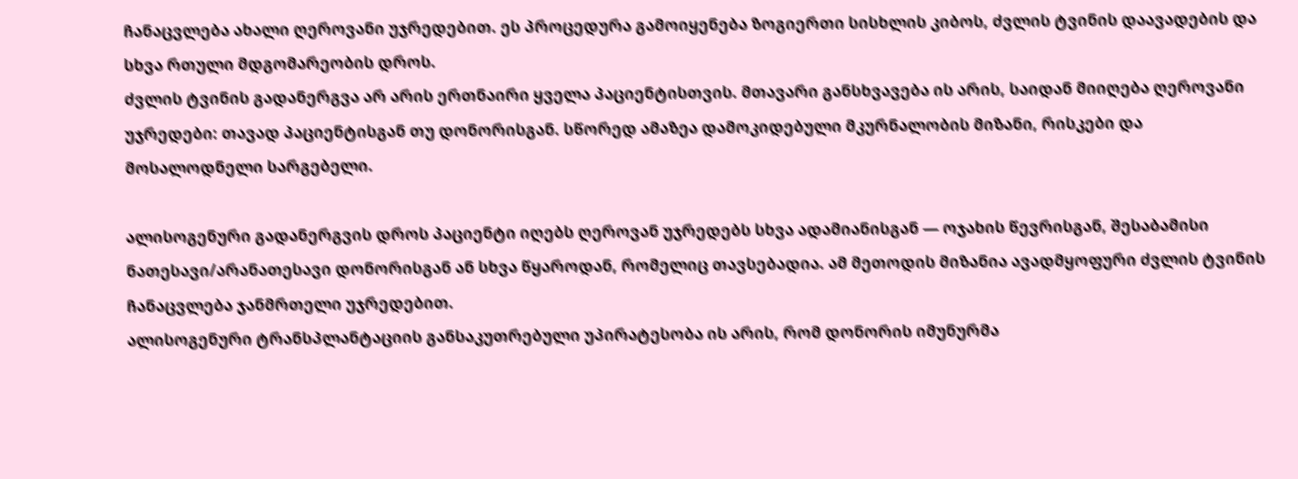ჩანაცვლება ახალი ღეროვანი უჯრედებით. ეს პროცედურა გამოიყენება ზოგიერთი სისხლის კიბოს, ძვლის ტვინის დაავადების და სხვა რთული მდგომარეობის დროს.
ძვლის ტვინის გადანერგვა არ არის ერთნაირი ყველა პაციენტისთვის. მთავარი განსხვავება ის არის, საიდან მიიღება ღეროვანი უჯრედები: თავად პაციენტისგან თუ დონორისგან. სწორედ ამაზეა დამოკიდებული მკურნალობის მიზანი, რისკები და მოსალოდნელი სარგებელი.

ალისოგენური გადანერგვის დროს პაციენტი იღებს ღეროვან უჯრედებს სხვა ადამიანისგან — ოჯახის წევრისგან, შესაბამისი ნათესავი/არანათესავი დონორისგან ან სხვა წყაროდან, რომელიც თავსებადია. ამ მეთოდის მიზანია ავადმყოფური ძვლის ტვინის ჩანაცვლება ჯანმრთელი უჯრედებით.
ალისოგენური ტრანსპლანტაციის განსაკუთრებული უპირატესობა ის არის, რომ დონორის იმუნურმა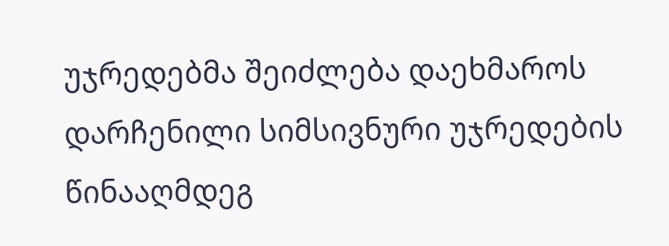უჯრედებმა შეიძლება დაეხმაროს დარჩენილი სიმსივნური უჯრედების წინააღმდეგ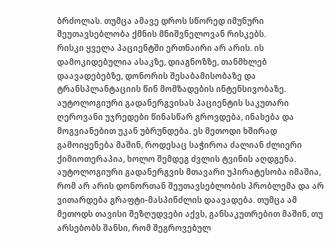ბრძოლას. თუმცა ამავე დროს სწორედ იმუნური შეუთავსებლობა ქმნის მნიშვნელოვან რისკებს.
რისკი ყველა პაციენტში ერთნაირი არ არის. ის დამოკიდებულია ასაკზე, დიაგნოზზე, თანმხლებ დაავადებებზე, დონორის შესაბამისობაზე და ტრანსპლანტაციის წინ მომზადების ინტენსივობაზე.
აუტოლოგიური გადანერგვისას პაციენტის საკუთარი ღეროვანი უჯრედები წინასწარ გროვდება, ინახება და მოგვიანებით უკან უბრუნდება. ეს მეთოდი ხშირად გამოიყენება მაშინ, როდესაც საჭიროა ძალიან ძლიერი ქიმიოთერაპია, ხოლო შემდეგ ძვლის ტვინის აღდგენა.
აუტოლოგიური გადანერგვის მთავარი უპირატესობა იმაშია, რომ არ არის დონორთან შეუთავსებლობის პრობლემა და არ ვითარდება გრაფტი-მასპინძლის დაავადება. თუმცა ამ მეთოდს თავისი შეზღუდვები აქვს, განსაკუთრებით მაშინ, თუ არსებობს შანსი, რომ შეგროვებულ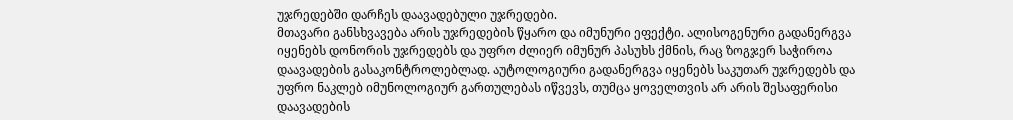უჯრედებში დარჩეს დაავადებული უჯრედები.
მთავარი განსხვავება არის უჯრედების წყარო და იმუნური ეფექტი. ალისოგენური გადანერგვა იყენებს დონორის უჯრედებს და უფრო ძლიერ იმუნურ პასუხს ქმნის, რაც ზოგჯერ საჭიროა დაავადების გასაკონტროლებლად. აუტოლოგიური გადანერგვა იყენებს საკუთარ უჯრედებს და უფრო ნაკლებ იმუნოლოგიურ გართულებას იწვევს, თუმცა ყოველთვის არ არის შესაფერისი დაავადების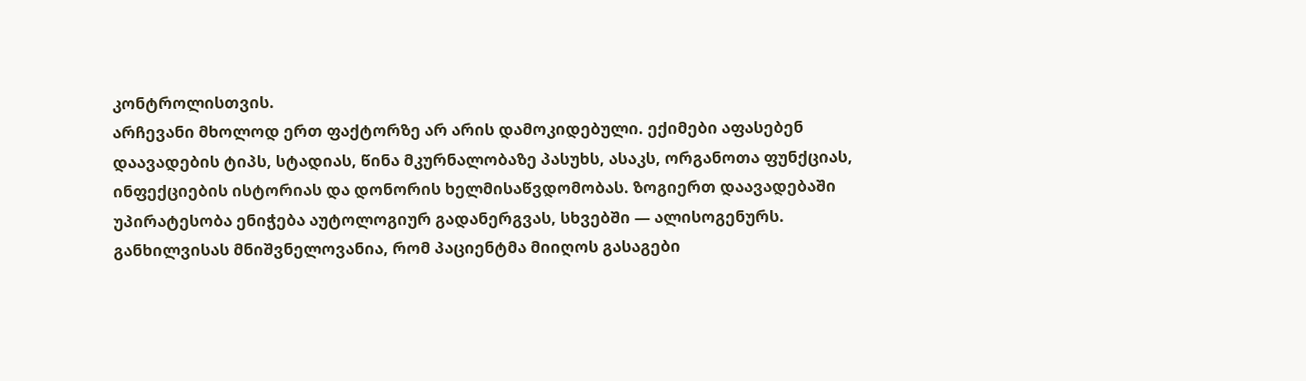კონტროლისთვის.
არჩევანი მხოლოდ ერთ ფაქტორზე არ არის დამოკიდებული. ექიმები აფასებენ დაავადების ტიპს, სტადიას, წინა მკურნალობაზე პასუხს, ასაკს, ორგანოთა ფუნქციას, ინფექციების ისტორიას და დონორის ხელმისაწვდომობას. ზოგიერთ დაავადებაში უპირატესობა ენიჭება აუტოლოგიურ გადანერგვას, სხვებში — ალისოგენურს.
განხილვისას მნიშვნელოვანია, რომ პაციენტმა მიიღოს გასაგები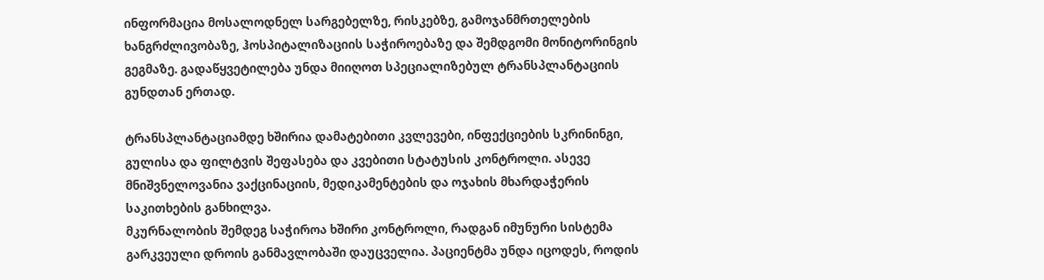ინფორმაცია მოსალოდნელ სარგებელზე, რისკებზე, გამოჯანმრთელების ხანგრძლივობაზე, ჰოსპიტალიზაციის საჭიროებაზე და შემდგომი მონიტორინგის გეგმაზე. გადაწყვეტილება უნდა მიიღოთ სპეციალიზებულ ტრანსპლანტაციის გუნდთან ერთად.

ტრანსპლანტაციამდე ხშირია დამატებითი კვლევები, ინფექციების სკრინინგი, გულისა და ფილტვის შეფასება და კვებითი სტატუსის კონტროლი. ასევე მნიშვნელოვანია ვაქცინაციის, მედიკამენტების და ოჯახის მხარდაჭერის საკითხების განხილვა.
მკურნალობის შემდეგ საჭიროა ხშირი კონტროლი, რადგან იმუნური სისტემა გარკვეული დროის განმავლობაში დაუცველია. პაციენტმა უნდა იცოდეს, როდის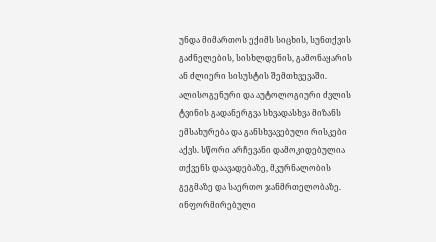უნდა მიმართოს ექიმს სიცხის, სუნთქვის გაძნელების, სისხლდენის, გამონაყარის ან ძლიერი სისუსტის შემთხვევაში.
ალისოგენური და აუტოლოგიური ძვლის ტვინის გადანერგვა სხვადასხვა მიზანს ემსახურება და განსხვავებული რისკები აქვს. სწორი არჩევანი დამოკიდებულია თქვენს დაავადებაზე, მკურნალობის გეგმაზე და საერთო ჯანმრთელობაზე. ინფორმირებული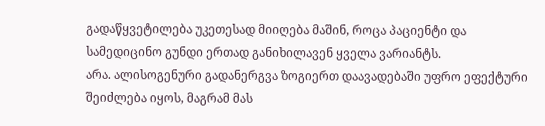გადაწყვეტილება უკეთესად მიიღება მაშინ, როცა პაციენტი და სამედიცინო გუნდი ერთად განიხილავენ ყველა ვარიანტს.
არა. ალისოგენური გადანერგვა ზოგიერთ დაავადებაში უფრო ეფექტური შეიძლება იყოს, მაგრამ მას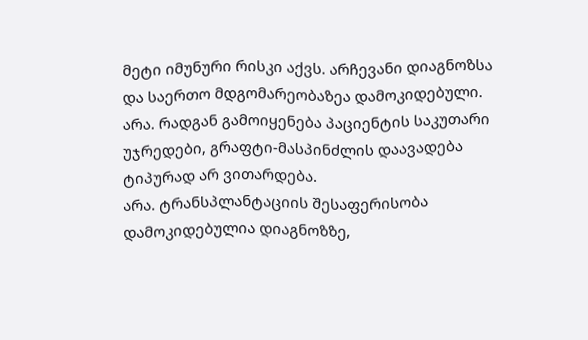მეტი იმუნური რისკი აქვს. არჩევანი დიაგნოზსა და საერთო მდგომარეობაზეა დამოკიდებული.
არა. რადგან გამოიყენება პაციენტის საკუთარი უჯრედები, გრაფტი-მასპინძლის დაავადება ტიპურად არ ვითარდება.
არა. ტრანსპლანტაციის შესაფერისობა დამოკიდებულია დიაგნოზზე,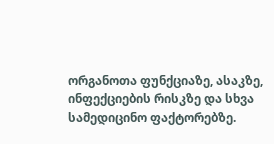ორგანოთა ფუნქციაზე, ასაკზე, ინფექციების რისკზე და სხვა სამედიცინო ფაქტორებზე.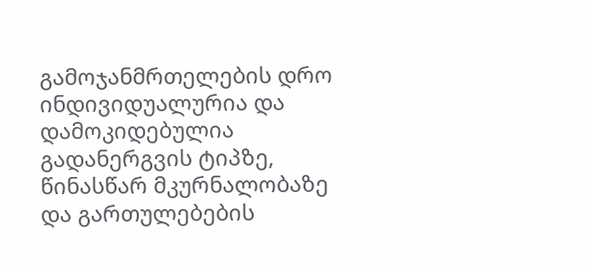გამოჯანმრთელების დრო ინდივიდუალურია და დამოკიდებულია გადანერგვის ტიპზე, წინასწარ მკურნალობაზე და გართულებების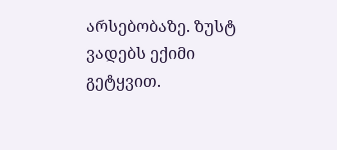არსებობაზე. ზუსტ ვადებს ექიმი გეტყვით.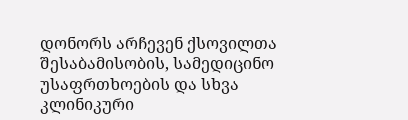დონორს არჩევენ ქსოვილთა შესაბამისობის, სამედიცინო უსაფრთხოების და სხვა კლინიკური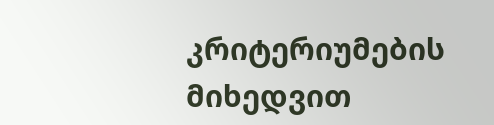კრიტერიუმების მიხედვით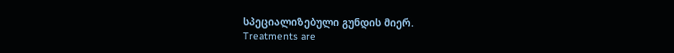სპეციალიზებული გუნდის მიერ.
Treatments are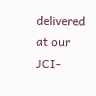delivered at our JCI-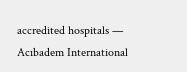accredited hospitals — Acıbadem International